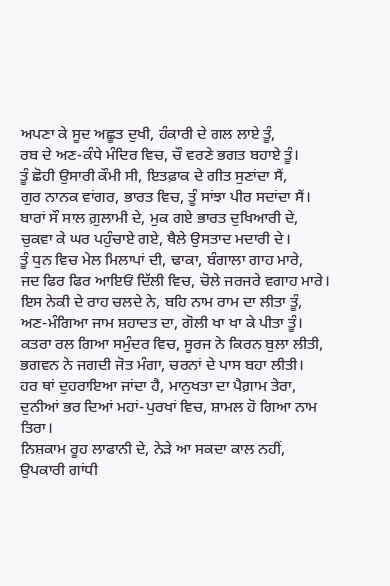ਅਪਣਾ ਕੇ ਸੂਦ ਅਛੂਤ ਦੁਖੀ, ਹੰਕਾਰੀ ਦੇ ਗਲ ਲਾਏ ਤੂੰ,
ਰਬ ਦੇ ਅਣ-ਕੰਧੇ ਮੰਦਿਰ ਵਿਚ, ਚੌ ਵਰਣੇ ਭਗਤ ਬਹਾਏ ਤੂੰ।
ਤੂੰ ਛੋਹੀ ਉਸਾਰੀ ਕੌਮੀ ਸੀ, ਇਤਫ਼ਾਕ ਦੇ ਗੀਤ ਸੁਣਾਂਦਾ ਸੈਂ,
ਗੁਰ ਨਾਨਕ ਵਾਂਗਰ, ਭਾਰਤ ਵਿਚ, ਤੂੰ ਸਾਂਝਾ ਪੀਰ ਸਦਾਂਦਾ ਸੈਂ।
ਬਾਰਾਂ ਸੌ ਸਾਲ ਗ਼ੁਲਾਮੀ ਦੇ, ਮੁਕ ਗਏ ਭਾਰਤ ਦੁਖਿਆਰੀ ਦੇ,
ਚੁਕਵਾ ਕੇ ਘਰ ਪਹੁੰਚਾਏ ਗਏ, ਥੈਲੇ ਉਸਤਾਦ ਮਦਾਰੀ ਦੇ।
ਤੂੰ ਧੁਨ ਵਿਚ ਮੇਲ ਮਿਲਾਪਾਂ ਦੀ, ਢਾਕਾ, ਬੰਗਾਲਾ ਗਾਹ ਮਾਰੇ,
ਜਦ ਫਿਰ ਫਿਰ ਆਇਓਂ ਦਿੱਲੀ ਵਿਚ, ਚੋਲੇ ਜਰਜਰੇ ਵਗਾਹ ਮਾਰੇ।
ਇਸ ਨੇਕੀ ਦੇ ਰਾਹ ਚਲਦੇ ਨੇ, ਬਹਿ ਨਾਮ ਰਾਮ ਦਾ ਲੀਤਾ ਤੂੰ,
ਅਣ-ਮੰਗਿਆ ਜਾਮ ਸ਼ਹਾਦਤ ਦਾ, ਗੋਲੀ ਖਾ ਖਾ ਕੇ ਪੀਤਾ ਤੂੰ।
ਕਤਰਾ ਰਲ ਗਿਆ ਸਮੁੰਦਰ ਵਿਚ, ਸੂਰਜ ਨੇ ਕਿਰਨ ਬੁਲਾ ਲੀਤੀ,
ਭਗਵਨ ਨੇ ਜਗਦੀ ਜੋਤ ਮੰਗਾ, ਚਰਨਾਂ ਦੇ ਪਾਸ ਬਹਾ ਲੀਤੀ।
ਹਰ ਥਾਂ ਦੁਹਰਾਇਆ ਜਾਂਦਾ ਹੈ, ਮਾਨੁਖਤਾ ਦਾ ਪੈਗ਼ਾਮ ਤੇਰਾ,
ਦੁਨੀਆਂ ਭਰ ਦਿਆਂ ਮਹਾਂ-ਪੁਰਖਾਂ ਵਿਚ, ਸ਼ਾਮਲ ਹੋ ਗਿਆ ਨਾਮ ਤਿਰਾ।
ਨਿਸ਼ਕਾਮ ਰੂਹ ਲਾਫਾਨੀ ਦੇ, ਨੇੜੇ ਆ ਸਕਦਾ ਕਾਲ ਨਹੀਂ,
ਉਪਕਾਰੀ ਗਾਂਧੀ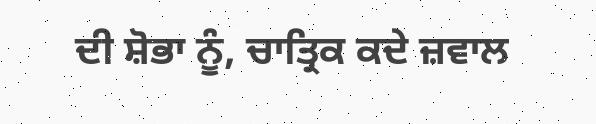ਦੀ ਸ਼ੋਭਾ ਨੂੰ, ਚਾਤ੍ਰਿਕ ਕਦੇ ਜ਼ਵਾਲ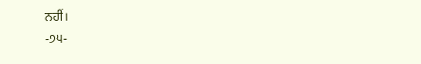ਨਹੀਂ।
-੭੫-